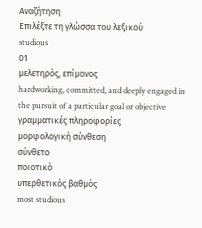Αναζήτηση
Επιλέξτε τη γλώσσα του λεξικού
studious
01
μελετηρός, επίμονος
hardworking, committed, and deeply engaged in the pursuit of a particular goal or objective
γραμματικές πληροφορίες
μορφολογική σύνθεση
σύνθετο
ποιοτικό
υπερθετικός βαθμός
most studious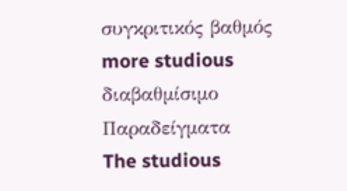συγκριτικός βαθμός
more studious
διαβαθμίσιμο
Παραδείγματα
The studious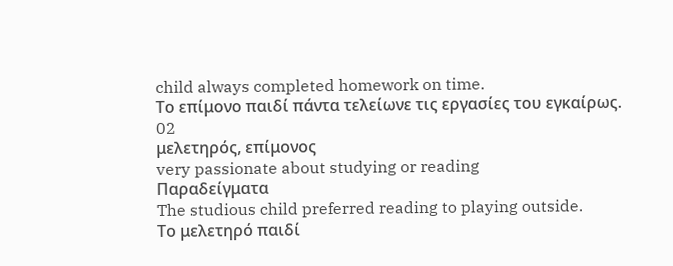child always completed homework on time.
Το επίμονο παιδί πάντα τελείωνε τις εργασίες του εγκαίρως.
02
μελετηρός, επίμονος
very passionate about studying or reading
Παραδείγματα
The studious child preferred reading to playing outside.
Το μελετηρό παιδί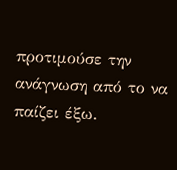προτιμούσε την ανάγνωση από το να παίζει έξω.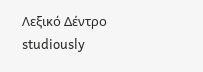Λεξικό Δέντρο
studiously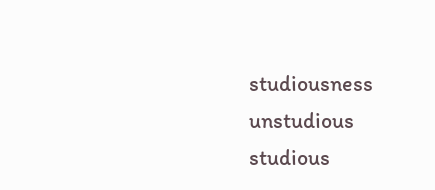studiousness
unstudious
studious